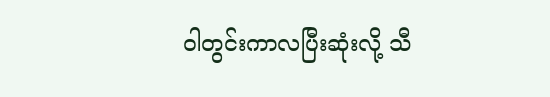ဝါတွင်းကာလပြီးဆုံးလို့ သီ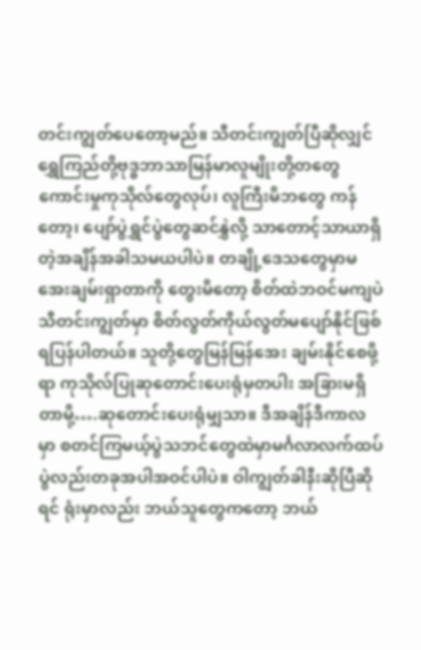တင်းကျွတ်ပေတော့မည်။ သီတင်းကျွတ်ပြီဆိုလျှင် ရွှေကြည်တို့ဗုဒ္ဓဘာသာမြန်မာလူမျိုးတို့တတွေ ကောင်းမှုကုသိုလ်တွေလုပ်၊ လူကြီးမိဘတွေ ကန်တော့၊ ပျော်ပွဲရွှင်ပွဲတွေဆင်နွှဲလို့ သာတောင့်သာယာရှိတဲ့အချိန်အခါသမယပါပဲ။ တချို့ဒေသတွေမှာမအေးချမ်းရှာတာကို တွေးမိတော့ စိတ်ထဲဘဝင်မကျပဲသီတင်းကျွတ်မှာ စိတ်လွတ်ကိုယ်လွတ်မပျော်နိုင်ဖြစ်ရပြန်ပါတယ်။ သူတို့တွေမြန်မြန်အေး ချမ်းနိုင်စေဖို့ရာ ကုသိုလ်ပြုဆုတောင်းပေးရုံမှတပါး အခြားမရှိတာမို့….ဆုတောင်းပေးရုံမျှသာ။ ဒီအချိန်ဒီကာလမှာ စတင်ကြမယ့်ပွဲသဘင်တွေထဲမှာမင်္ဂလာလက်ထပ်ပွဲလည်းတခုအပါအဝင်ပါပဲ။ ဝါကျွတ်ခါနီးဆိုပြီဆိုရင် ရုံးမှာလည်း ဘယ်သူတွေကတော့ ဘယ်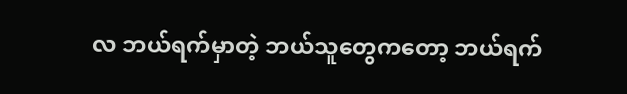လ ဘယ်ရက်မှာတဲ့ ဘယ်သူတွေကတော့ ဘယ်ရက်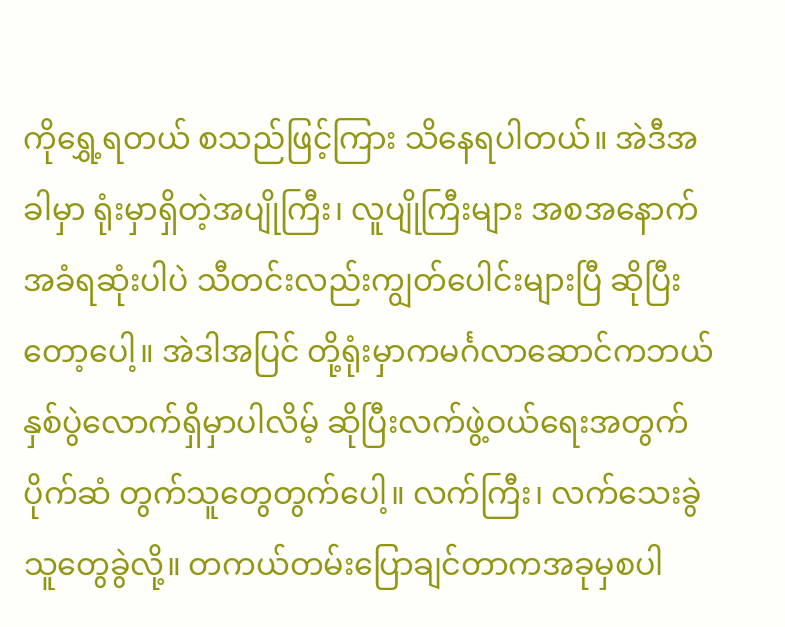ကိုရွှေ့ရတယ် စသည်ဖြင့်ကြား သိနေရပါတယ်။ အဲဒီအခါမှာ ရုံးမှာရှိတဲ့အပျိုကြီး၊ လူပျိုကြီးများ အစအနောက်အခံရဆုံးပါပဲ သီတင်းလည်းကျွတ်ပေါင်းများပြီ ဆိုပြီးတော့ပေါ့။ အဲဒါအပြင် တို့ရုံးမှာကမင်္ဂလာဆောင်ကဘယ်နှစ်ပွဲလောက်ရှိမှာပါလိမ့် ဆိုပြီးလက်ဖွဲ့ဝယ်ရေးအတွက် ပိုက်ဆံ တွက်သူတွေတွက်ပေါ့။ လက်ကြီး၊ လက်သေးခွဲသူတွေခွဲလို့။ တကယ်တမ်းပြောချင်တာကအခုမှစပါ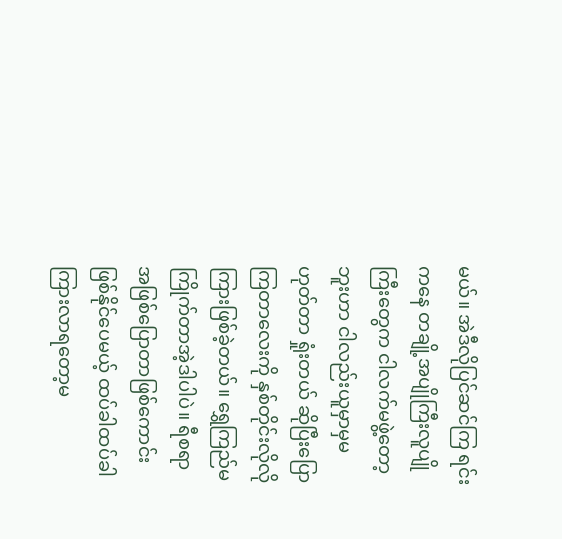မယ်။ အဲဒီလိုပြင်ဆင်ကြ ရင်းကနေ တချို့အပျိုကြီးလူပျိုကြီးတွေက ငါလက်မဖွဲ့တော့ဘူးဟာ ငါလည်းယူမှာမှမဟုတ်တာ ရှုံးတယ် ဆိုပြီးပြောကြတာလေးကို နှစ်တိုင်းလိုလိုကြားဖြစ်ခဲ့တယ်။ ရွှေကြည်မကြိုက်တာအဲ့ဒါပါပဲ။ ရီစရာအဖြစ်ပြောတာဖြစ်ကောင်းဖြစ်နိုင်ပေမယ့် ထပ်ခါထပ်ခါကြားလာရတော့မ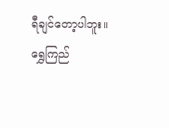ရီချင်တော့ပါဘူး။ ရွှေကြည်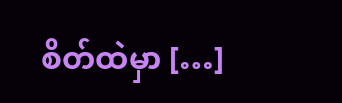စိတ်ထဲမှာ […]